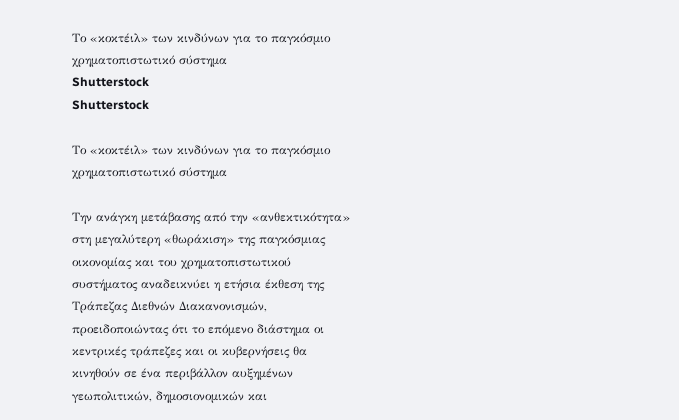Το «κοκτέιλ» των κινδύνων για το παγκόσμιο χρηματοπιστωτικό σύστημα
Shutterstock
Shutterstock

Το «κοκτέιλ» των κινδύνων για το παγκόσμιο χρηματοπιστωτικό σύστημα

Την ανάγκη μετάβασης από την «ανθεκτικότητα» στη μεγαλύτερη «θωράκιση» της παγκόσμιας οικονομίας και του χρηματοπιστωτικού συστήματος αναδεικνύει η ετήσια έκθεση της Τράπεζας Διεθνών Διακανονισμών, προειδοποιώντας ότι το επόμενο διάστημα οι κεντρικές τράπεζες και οι κυβερνήσεις θα κινηθούν σε ένα περιβάλλον αυξημένων γεωπολιτικών, δημοσιονομικών και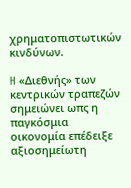χρηματοπιστωτικών κινδύνων.

H «Διεθνής» των κεντρικών τραπεζών σημειώνει ωπς η  παγκόσμια οικονομία επέδειξε αξιοσημείωτη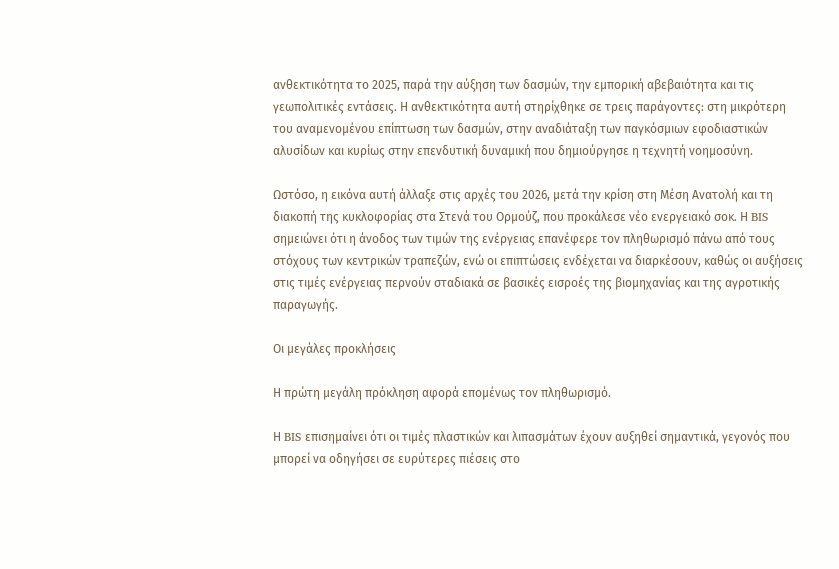ανθεκτικότητα το 2025, παρά την αύξηση των δασμών, την εμπορική αβεβαιότητα και τις γεωπολιτικές εντάσεις. Η ανθεκτικότητα αυτή στηρίχθηκε σε τρεις παράγοντες: στη μικρότερη του αναμενομένου επίπτωση των δασμών, στην αναδιάταξη των παγκόσμιων εφοδιαστικών αλυσίδων και κυρίως στην επενδυτική δυναμική που δημιούργησε η τεχνητή νοημοσύνη.

Ωστόσο, η εικόνα αυτή άλλαξε στις αρχές του 2026, μετά την κρίση στη Μέση Ανατολή και τη διακοπή της κυκλοφορίας στα Στενά του Ορμούζ, που προκάλεσε νέο ενεργειακό σοκ. Η BIS σημειώνει ότι η άνοδος των τιμών της ενέργειας επανέφερε τον πληθωρισμό πάνω από τους στόχους των κεντρικών τραπεζών, ενώ οι επιπτώσεις ενδέχεται να διαρκέσουν, καθώς οι αυξήσεις στις τιμές ενέργειας περνούν σταδιακά σε βασικές εισροές της βιομηχανίας και της αγροτικής παραγωγής.

Οι μεγάλες προκλήσεις

Η πρώτη μεγάλη πρόκληση αφορά επομένως τον πληθωρισμό.

Η BIS επισημαίνει ότι οι τιμές πλαστικών και λιπασμάτων έχουν αυξηθεί σημαντικά, γεγονός που μπορεί να οδηγήσει σε ευρύτερες πιέσεις στο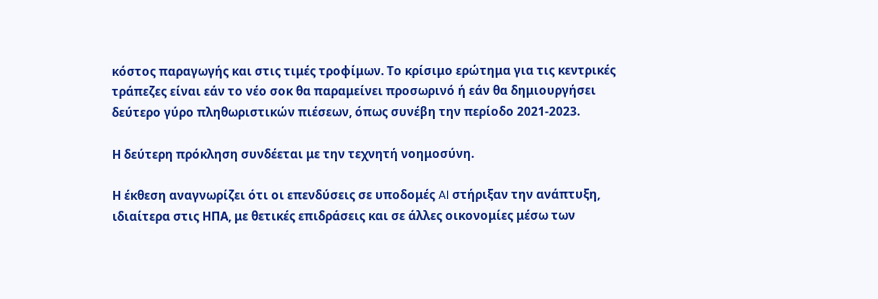κόστος παραγωγής και στις τιμές τροφίμων. Το κρίσιμο ερώτημα για τις κεντρικές τράπεζες είναι εάν το νέο σοκ θα παραμείνει προσωρινό ή εάν θα δημιουργήσει δεύτερο γύρο πληθωριστικών πιέσεων, όπως συνέβη την περίοδο 2021-2023.

Η δεύτερη πρόκληση συνδέεται με την τεχνητή νοημοσύνη.

Η έκθεση αναγνωρίζει ότι οι επενδύσεις σε υποδομές AI στήριξαν την ανάπτυξη, ιδιαίτερα στις ΗΠΑ, με θετικές επιδράσεις και σε άλλες οικονομίες μέσω των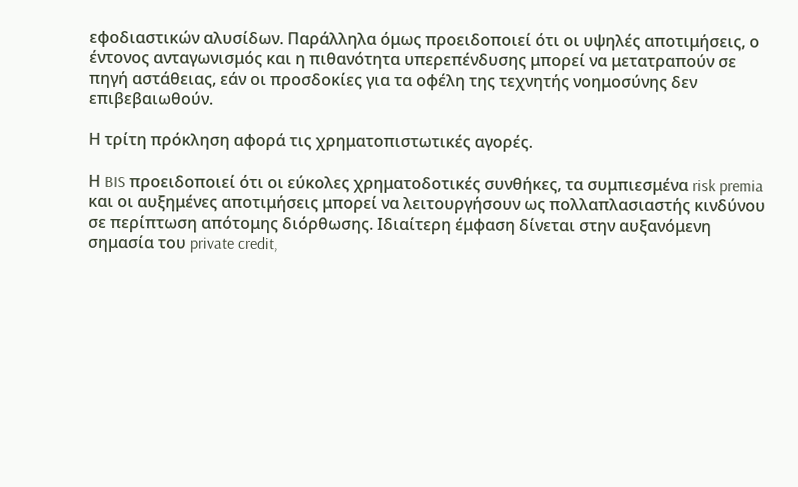εφοδιαστικών αλυσίδων. Παράλληλα όμως προειδοποιεί ότι οι υψηλές αποτιμήσεις, ο έντονος ανταγωνισμός και η πιθανότητα υπερεπένδυσης μπορεί να μετατραπούν σε πηγή αστάθειας, εάν οι προσδοκίες για τα οφέλη της τεχνητής νοημοσύνης δεν επιβεβαιωθούν.

Η τρίτη πρόκληση αφορά τις χρηματοπιστωτικές αγορές.

Η BIS προειδοποιεί ότι οι εύκολες χρηματοδοτικές συνθήκες, τα συμπιεσμένα risk premia και οι αυξημένες αποτιμήσεις μπορεί να λειτουργήσουν ως πολλαπλασιαστής κινδύνου σε περίπτωση απότομης διόρθωσης. Ιδιαίτερη έμφαση δίνεται στην αυξανόμενη σημασία του private credit,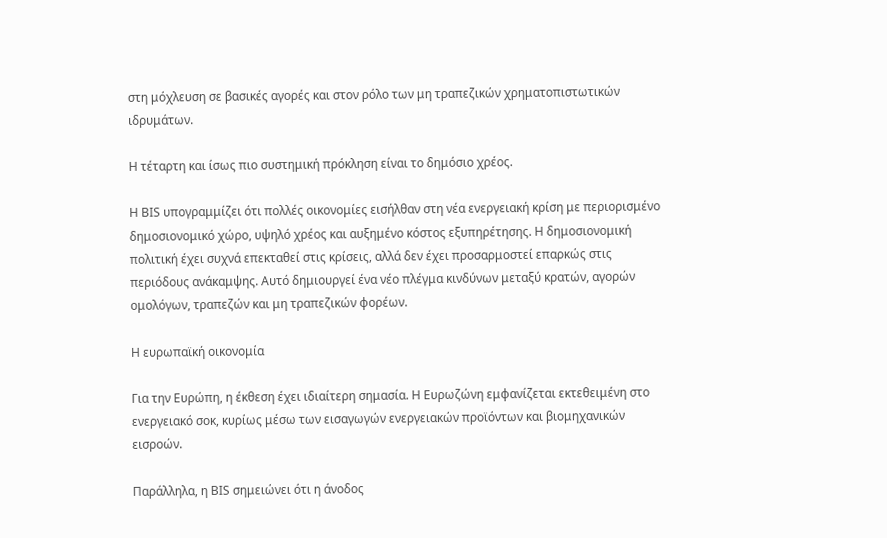στη μόχλευση σε βασικές αγορές και στον ρόλο των μη τραπεζικών χρηματοπιστωτικών ιδρυμάτων.

Η τέταρτη και ίσως πιο συστημική πρόκληση είναι το δημόσιο χρέος.

Η BIS υπογραμμίζει ότι πολλές οικονομίες εισήλθαν στη νέα ενεργειακή κρίση με περιορισμένο δημοσιονομικό χώρο, υψηλό χρέος και αυξημένο κόστος εξυπηρέτησης. Η δημοσιονομική πολιτική έχει συχνά επεκταθεί στις κρίσεις, αλλά δεν έχει προσαρμοστεί επαρκώς στις περιόδους ανάκαμψης. Αυτό δημιουργεί ένα νέο πλέγμα κινδύνων μεταξύ κρατών, αγορών ομολόγων, τραπεζών και μη τραπεζικών φορέων.

Η ευρωπαϊκή οικονομία

Για την Ευρώπη, η έκθεση έχει ιδιαίτερη σημασία. Η Ευρωζώνη εμφανίζεται εκτεθειμένη στο ενεργειακό σοκ, κυρίως μέσω των εισαγωγών ενεργειακών προϊόντων και βιομηχανικών εισροών.

Παράλληλα, η BIS σημειώνει ότι η άνοδος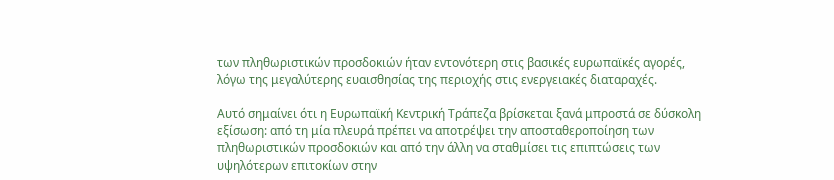των πληθωριστικών προσδοκιών ήταν εντονότερη στις βασικές ευρωπαϊκές αγορές, λόγω της μεγαλύτερης ευαισθησίας της περιοχής στις ενεργειακές διαταραχές.

Αυτό σημαίνει ότι η Ευρωπαϊκή Κεντρική Τράπεζα βρίσκεται ξανά μπροστά σε δύσκολη εξίσωση: από τη μία πλευρά πρέπει να αποτρέψει την αποσταθεροποίηση των πληθωριστικών προσδοκιών και από την άλλη να σταθμίσει τις επιπτώσεις των υψηλότερων επιτοκίων στην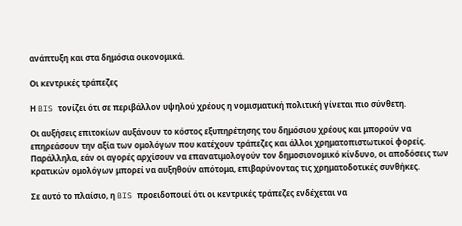ανάπτυξη και στα δημόσια οικονομικά.

Οι κεντρικές τράπεζες

Η BIS τονίζει ότι σε περιβάλλον υψηλού χρέους η νομισματική πολιτική γίνεται πιο σύνθετη.

Οι αυξήσεις επιτοκίων αυξάνουν το κόστος εξυπηρέτησης του δημόσιου χρέους και μπορούν να επηρεάσουν την αξία των ομολόγων που κατέχουν τράπεζες και άλλοι χρηματοπιστωτικοί φορείς. Παράλληλα, εάν οι αγορές αρχίσουν να επανατιμολογούν τον δημοσιονομικό κίνδυνο, οι αποδόσεις των κρατικών ομολόγων μπορεί να αυξηθούν απότομα, επιβαρύνοντας τις χρηματοδοτικές συνθήκες.

Σε αυτό το πλαίσιο, η BIS προειδοποιεί ότι οι κεντρικές τράπεζες ενδέχεται να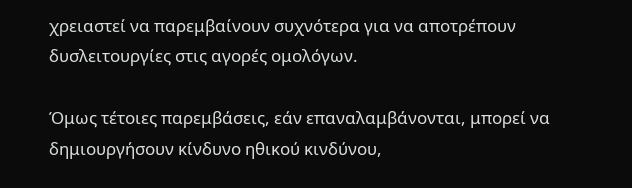χρειαστεί να παρεμβαίνουν συχνότερα για να αποτρέπουν δυσλειτουργίες στις αγορές ομολόγων.

Όμως τέτοιες παρεμβάσεις, εάν επαναλαμβάνονται, μπορεί να δημιουργήσουν κίνδυνο ηθικού κινδύνου,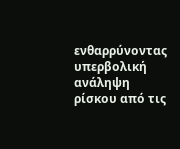ενθαρρύνοντας υπερβολική ανάληψη ρίσκου από τις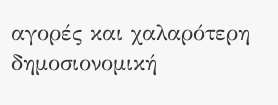αγορές και χαλαρότερη δημοσιονομική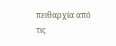πειθαρχία από τις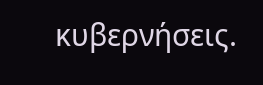κυβερνήσεις.